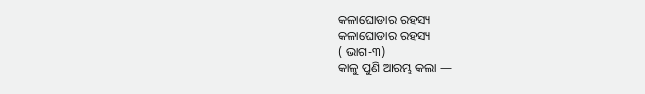କଳାଘୋଡାର ରହସ୍ୟ
କଳାଘୋଡାର ରହସ୍ୟ
( ଭାଗ-୩)
କାଳୁ ପୁଣି ଆରମ୍ଭ କଲା —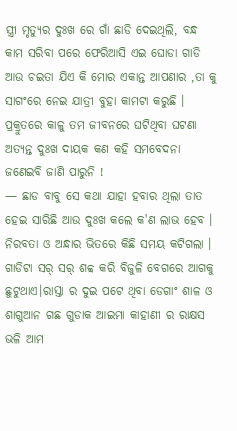ସ୍ତ୍ରୀ ମୃତ୍ୟୁର ଦୁଃଖ ରେ ଗାଁ ଛାଡି ଦେଇଥିଲି, ବନ୍ଧ କାମ ସରିବା ପରେ ଫେରିଆସି ଏଇ ଘୋଡା ଗାଡି ଆଉ ଚଇତା ଯିଏ କି ମୋର ଏକାନ୍ତ ଆପଣାର ,ତା କୁ ସାଗଂରେ ନେଇ ଯାତ୍ରୀ ବୁହା କାମଟା କରୁଛି ।
ପ୍ରକ୍ରୁତରେ କାଳୁ ତମ ଜୀବନରେ ଘଟିଥିବା ଘଟଣା ଅତ୍ଯନ୍ତ ଦୁଃଖ ଦାୟକ କଣ କହି ସମବେଦନା ଜଣେଇବି ଜାଣି ପାରୁନି !
— ଛାଡ ବାବୁ ସେ କଥା ଯାହା ହବାର ଥିଲା ତାତ ହେଇ ସାରିଛି ଆଉ ଦୁଃଖ କଲେ କ'ଣ ଲାଭ ହେବ ।
ନିରବତା ଓ ଅନ୍ଧାର ଭିତରେ କିଛି ସମୟ କଟିଗଲା ।
ଗାଡିଟା ସର୍ ସର୍ ଶବ୍ବ କରି ବିଜୁଳି ବେଗରେ ଆଗକୁ ଛୁଟୁଥାଏ।ରାସ୍ତା ର ଦୁଇ ପଟେ ଥିବା ଡେଗାଂ ଶାଳ ଓ ଶାଗୁଆନ ଗଛ ଗୁଡାକ ଆଇମା କାହାଣୀ ର ରାକ୍ଷସ ଭଳି ଆମ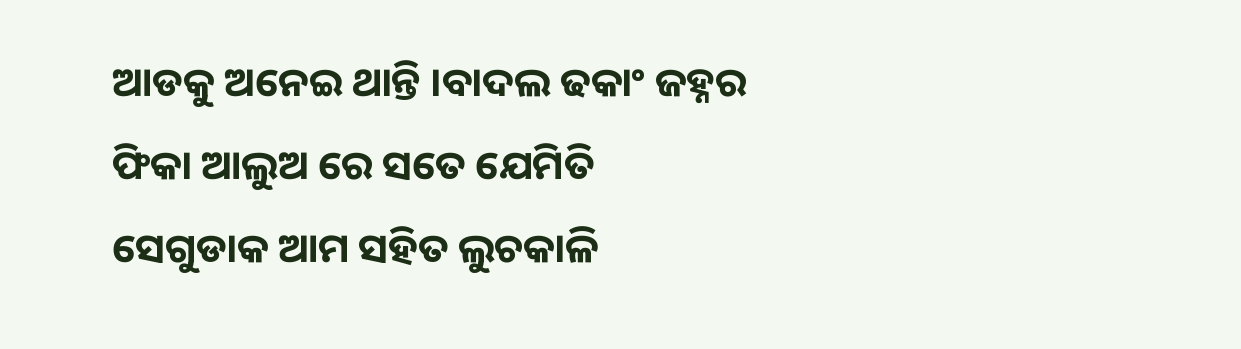ଆଡକୁ ଅନେଇ ଥାନ୍ତି ।ବାଦଲ ଢକାଂ ଜହ୍ନର ଫିକା ଆଲୁଅ ରେ ସତେ ଯେମିତି ସେଗୁଡାକ ଆମ ସହିତ ଲୁଚକାଳି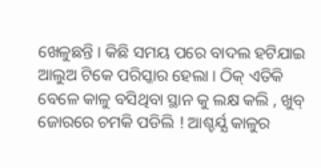ଖେଳୁଛନ୍ତି । କିଛି ସମୟ ପରେ ବାଦଲ ହଟିଯାଇ ଆଲୁଅ ଟିକେ ପରିସ୍କାର ହେଲା । ଠିକ୍ ଏତିକି ବେଳେ କାଳୁ ବସିଥିବା ସ୍ଥାନ କୁ ଲକ୍ଷ କଲି , ଖୁବ୍ ଜୋରରେ ଚମକି ପଡିଲି ! ଆଶ୍ଚର୍ଯ୍ଯ କାଳୁର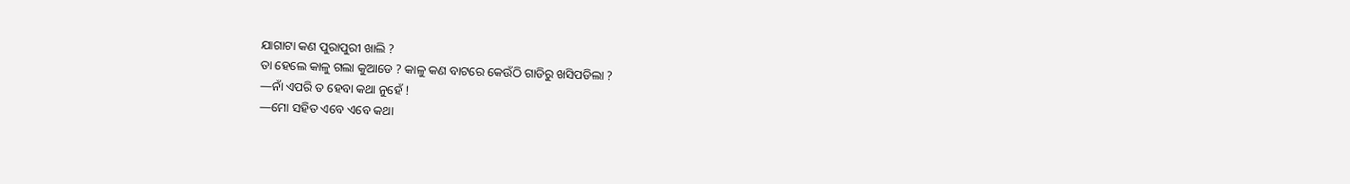ଯାଗାଟା କଣ ପୁରାପୁରୀ ଖାଲି ?
ତା ହେଲେ କାଳୁ ଗଲା କୁଆଡେ ? କାଳୁ କଣ ବାଟରେ କେଉଁଠି ଗାଡିରୁ ଖସିପଡିଲା ?
—ନାଁ ଏପରି ତ ହେବା କଥା ନୁହେଁ !
—ମୋ ସହିତ ଏବେ ଏବେ କଥା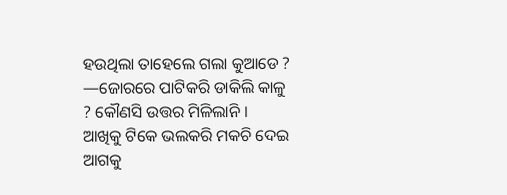ହଉଥିଲା ତାହେଲେ ଗଲା କୁଆଡେ ?
—ଜୋରରେ ପାଟିକରି ଡାକିଲି କାଳୁ ? କୌଣସି ଉତ୍ତର ମିଳିଲାନି ।
ଆଖିକୁ ଟିକେ ଭଲକରି ମକଚି ଦେଇ ଆଗକୁ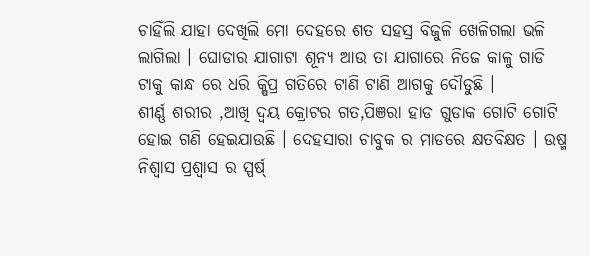ଚାହିଁଲି ଯାହା ଦେଖିଲି ମୋ ଦେହରେ ଶତ ସହସ୍ର ବିଜୁଳି ଖେଳିଗଲା ଭଳି ଲାଗିଲା । ଘୋଡାର ଯାଗାଟା ଶୂନ୍ୟ ଆଉ ତା ଯାଗାରେ ନିଜେ କାଳୁ ଗାଡି ଟାକୁ କାନ୍ଧ ରେ ଧରି କ୍ଷିପ୍ର ଗତିରେ ଟାଣି ଟାଣି ଆଗକୁ ଦୌଡୁଛି ।
ଶୀର୍ଣ୍ଣ ଶରୀର ,ଆଖି ଦ୍ବୟ କ୍ରୋଟର ଗତ,ପିଞରା ହାଡ ଗୁଡାକ ଗୋଟି ଗୋଟି ହୋଇ ଗଣି ହେଇଯାଉଛି । ଦେହସାରା ଚାବୁକ ର ମାଡରେ କ୍ଷତବିକ୍ଷତ । ଉଷ୍ମ ନିଶ୍ବାସ ପ୍ରଶ୍ବାସ ର ସ୍ପର୍ଷ୍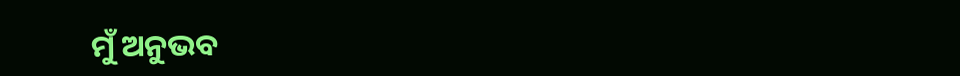ମୁଁ ଅନୁଭବ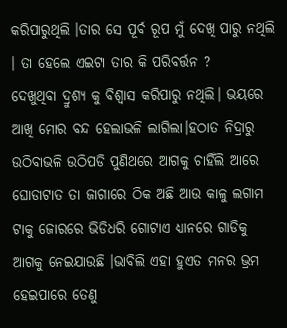କରିପାରୁଥିଲି ।ତାର ସେ ପୂର୍ବ ରୂପ ମୁଁ ଦେଖି ପାରୁ ନଥିଲି । ତା ହେଲେ ଏଇଟା ତାର କି ପରିବର୍ତ୍ତନ ?
ଦେଖୁଥିବା ଦ୍ରୁଶ୍ଯ କୁ ବିଶ୍ବାସ କରିପାରୁ ନଥିଲି। ଭୟରେ ଆଖି ମୋର ବନ୍ଦ ହେଲାଭଳି ଲାଗିଲା।ହଠାତ ନିଦ୍ରାରୁ ଉଠିବାଭଳି ଉଠିପଡି ପୁଣିଥରେ ଆଗକୁ ଚାହିଁଲି ଆରେ ଘୋଡାଟାତ ତା ଜାଗାରେ ଠିକ ଅଛି ଆଉ କାଳୁ ଲଗାମ ଟାକୁ ଜୋରରେ ଭିଡିଧରି ଗୋଟାଏ ଧ୍ୟାନରେ ଗାଡିକୁ ଆଗକୁ ନେଇଯାଉଛି ।ଭାବିଲି ଏହା ହୁଏତ ମନର ଭ୍ରମ ହେଇପାରେ ତେଣୁ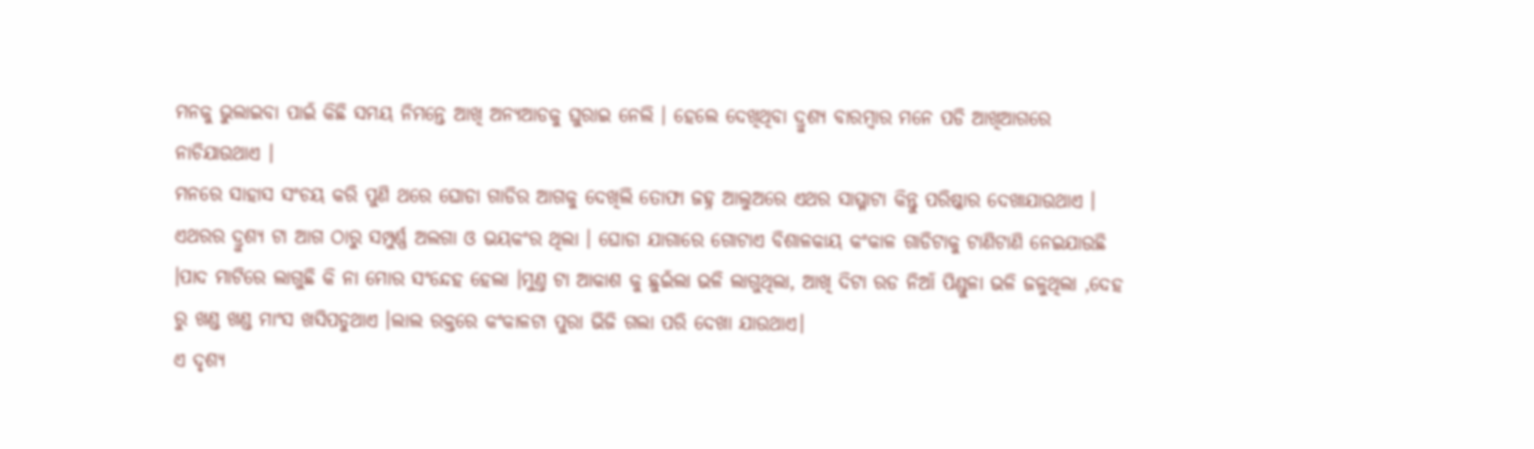ମନକୁ ଭୁଲାଇବା ପାଇଁ କିଛି ସମୟ ନିମନ୍ତେ ଆଖି ଅନ୍ୟଆଡକୁ ଘୁରାଇ ନେଲି । ହେଲେ ଦେଖିଥିବା ଦ୍ରୁଶ୍ୟ ବାରମ୍ବାର ମନେ ପଡି ଆଖିଆଗରେ ନାଚିଯାଉଥାଏ ।
ମନରେ ସାହାସ ସଂଚୟ କରି ପୁଣି ଥରେ ଘୋଡା ଗାଡିର ଆଗକୁ ଦେଖିଲି ତୋଫା ଜହ୍ନ ଆଲୁଅରେ ଏଥର ସାମ୍ମ୍ନାଟା କିନ୍ତୁ ପରିଷ୍କାର ଦେଖାଯାଉଥାଏ । ଏଥରର ଦ୍ରୁଶ୍ଯ ଟା ଆଗ ଠାରୁ ସମ୍ପୁର୍ଣ୍ଣ ଅଲଗା ଓ ଭୟକଂର ଥିଲା । ଘୋଡା ଯାଗାରେ ଗୋଟାଏ ବିଶାଳକାୟ କଂକାଳ ଗାଡିଟାକୁ ଟାଣିଟାଣି ନେଇଯାଉଛି ।ପାଦ ମାଟିରେ ଲାଗୁଛି କି ନା ମୋର ସଂନ୍ଦେହ ହେଲା ।ମୁଣ୍ତ ଟା ଆକାଶ କୁ ଛୁଇଁଲା ଭଳି ଲାଗୁଥିଲା, ଆଖି ଦିଟା ରଡ ନିଆଁ ପିଣ୍ଡୁଳା ଭଳି ଜଳୁଥିଲା ,ଦେହ ରୁ ଖଣ୍ଡ ଖଣ୍ଡ ମାଂସ ଖସିପଡୁଥାଏ ।ଲାଲ ରକ୍ତରେ କଂକାଳଟା ପୁରା ଭିଜି ଗଲା ପରି ଦେଖା ଯାଉଥାଏ।
ଏ ଦୃଶ୍ୟ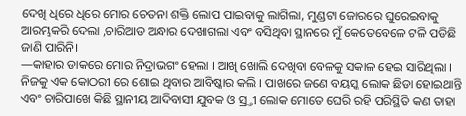ଦେଖି ଧିରେ ଧିରେ ମୋର ଚେତନା ଶକ୍ତି ଲୋପ ପାଇବାକୁ ଲାଗିଲା, ମୁଣ୍ଡଟା ଜୋରରେ ଘୁରେଇବାକୁ ଆରମ୍ଭକରି ଦେଲା ,ଚାରିଆଡ ଅନ୍ଧାର ଦେଖାଗଲା ଏବଂ ବସିଥିବା ସ୍ଥାନରେ ମୁଁ କେତେବେଳେ ଟଳି ପଡିଛି ଜାଣି ପାରିନି।
—କାହାର ଡାକରେ ମୋର ନିଦ୍ରାଭଗଂ ହେଲା । ଆଖି ଖୋଲି ଦେଖିବା ବେଳକୁ ସକାଳ ହେଇ ସାରିଥିଲା । ନିଜକୁ ଏକ କୋଠରୀ ରେ ଶୋଇ ଥିବାର ଆବିଷ୍କାର କଲି । ପାଖରେ ଜଣେ ବୟସ୍କ ଲୋକ ଛିଡା ହୋଇଥାନ୍ତି ଏବଂ ଚାରିପାଖେ କିଛି ସ୍ଥାନୀୟ ଆଦିବାସୀ ଯୁବକ ଓ ସ୍ର୍ତୀ ଲୋକ ମୋତେ ଘେରି ରହି ପରିସ୍ଥିତି କଣ ତାହା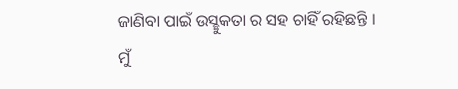ଜାଣିବା ପାଇଁ ଉସ୍ଛୁକତା ର ସହ ଚାହିଁ ରହିଛନ୍ତି ।
ମୁଁ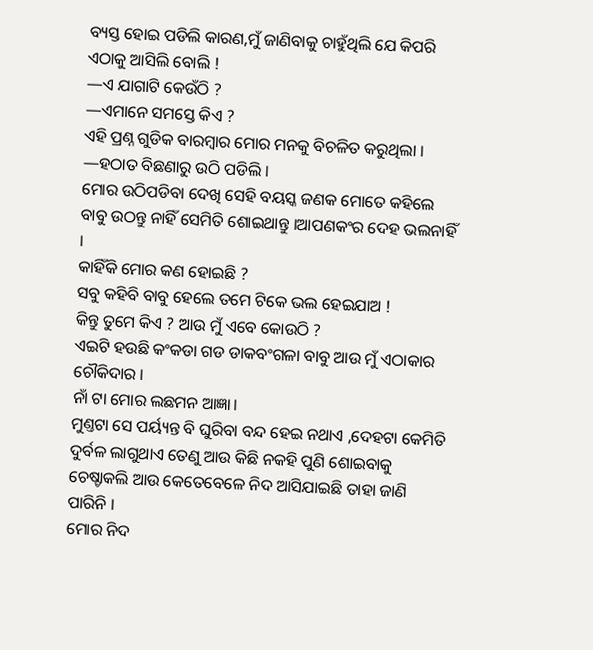ବ୍ୟସ୍ତ ହୋଇ ପଡିଲି କାରଣ,ମୁଁ ଜାଣିବାକୁ ଚାହୁଁଥିଲି ଯେ କିପରି ଏଠାକୁ ଆସିଲି ବୋଲି !
—ଏ ଯାଗାଟି କେଉଁଠି ?
—ଏମାନେ ସମସ୍ତେ କିଏ ?
ଏହି ପ୍ରଣ୍ନ ଗୁଡିକ ବାରମ୍ବାର ମୋର ମନକୁ ବିଚଳିତ କରୁଥିଲା ।
—ହଠାତ ବିଛଣାରୁ ଉଠି ପଡିଲି ।
ମୋର ଉଠିପଡିବା ଦେଖି ସେହି ବୟସ୍କ ଜଣକ ମୋତେ କହିଲେ ବାବୁ ଉଠନ୍ତୁ ନାହିଁ ସେମିତି ଶୋଇଥାନ୍ତୁ ।ଆପଣକଂର ଦେହ ଭଲନାହିଁ ।
କାହିଁକି ମୋର କଣ ହୋଇଛି ?
ସବୁ କହିବି ବାବୁ ହେଲେ ତମେ ଟିକେ ଭଲ ହେଇଯାଅ !
କିନ୍ତୁ ତୁମେ କିଏ ? ଆଉ ମୁଁ ଏବେ କୋଉଠି ?
ଏଇଟି ହଉଛି କଂକଡା ଗଡ ଡାକବଂଗଳା ବାବୁ ଆଉ ମୁଁ ଏଠାକାର ଚୌକିଦାର ।
ନାଁ ଟା ମୋର ଲଛମନ ଆଜ୍ଞା।
ମୁଣ୍ତଟା ସେ ପର୍ୟ୍ୟନ୍ତ ବି ଘୁରିବା ବନ୍ଦ ହେଇ ନଥାଏ ,ଦେହଟା କେମିତି ଦୁର୍ବଳ ଲାଗୁଥାଏ ତେଣୁ ଆଉ କିଛି ନକହି ପୁଣି ଶୋଇବାକୁ ଚେଷ୍ଚାକଲି ଆଉ କେତେବେଳେ ନିଦ ଆସିଯାଇଛି ତାହା ଜାଣି ପାରିନି ।
ମୋର ନିଦ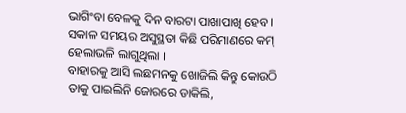ଭାଗିଂବା ବେଳକୁ ଦିନ ବାରଟା ପାଖାପାଖି ହେବ । ସକାଳ ସମୟର ଅସୁସ୍ଥତା କିଛି ପରିମାଣରେ କମ୍ ହେଲାଭଳି ଲାଗୁଥିଲା ।
ବାହାରକୁ ଆସି ଲଛମନକୁ ଖୋଜିଲି କିନ୍ତୁ କୋଉଠି ତାକୁ ପାଇଲିନି ଜୋରରେ ଡାକିଲି,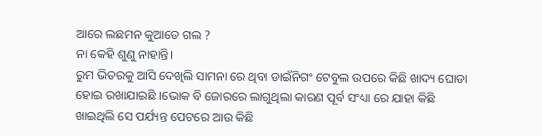ଆରେ ଲଛମନ କୁଆଡେ ଗଲ ?
ନା କେହି ଶୁଣୁ ନାହାନ୍ତି।
ରୁମ ଭିତରକୁ ଆସି ଦେଖିଲି ସାମନା ରେ ଥିବା ଡାଇଁନିଗଂ ଟେବୁଲ ଉପରେ କିଛି ଖାଦ୍ୟ ଘୋଡା ହୋଇ ରଖାଯାଇଛି ।ଭୋକ ବି ଜୋରରେ ଲାଗୁଥିଲା କାରଣ ପୂର୍ବ ସଂଧ୍ୟା ରେ ଯାହା କିଛି ଖାଇଥିଲି ସେ ପର୍ଯ୍ୟନ୍ତ ପେଟରେ ଆଉ କିଛି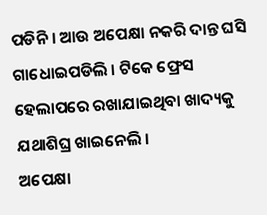ପଡିନି । ଆଉ ଅପେକ୍ଷା ନକରି ଦାନ୍ତ ଘସି ଗାଧୋଇପଡିଲି । ଟିକେ ଫ୍ରେସ ହେଲାପରେ ରଖାଯାଇଥିବା ଖାଦ୍ୟକୁ ଯଥାଶିଘ୍ର ଖାଇନେଲି ।
ଅପେକ୍ଷା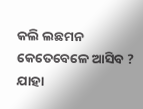କଲି ଲଛମନ କେତେବେଳେ ଆସିବ ?
ଯାହା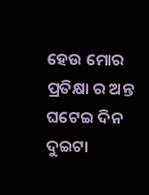ହେଉ ମୋର ପ୍ରତିକ୍ଷା ର ଅନ୍ତ ଘଟେଇ ଦିନ ଦୁଇଟା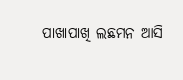ପାଖାପାଖି ଲଛମନ ଆସି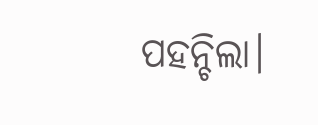ପହନ୍ଚିଲା।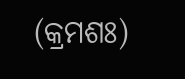(କ୍ରମଶଃ)